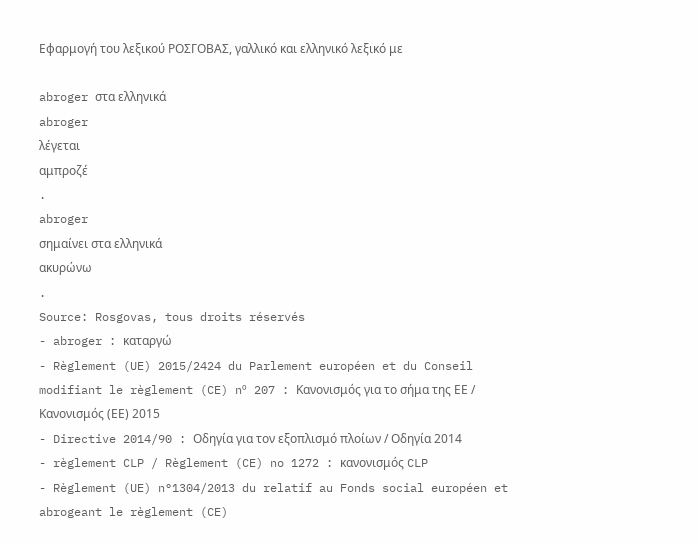Εφαρμογή του λεξικού ΡΟΣΓΟΒΑΣ, γαλλικό και ελληνικό λεξικό με

abroger στα ελληνικά
abroger
λέγεται
αμπροζέ
.
abroger
σημαίνει στα ελληνικά
ακυρώνω
.
Source: Rosgovas, tous droits réservés
- abroger : καταργώ
- Règlement (UE) 2015/2424 du Parlement européen et du Conseil modifiant le règlement (CE) nº 207 : Κανονισμός για το σήμα της ΕΕ / Κανονισμός (ΕΕ) 2015
- Directive 2014/90 : Οδηγία για τον εξοπλισμό πλοίων / Οδηγία 2014
- règlement CLP / Règlement (CE) no 1272 : κανονισμός CLP
- Règlement (UE) n°1304/2013 du relatif au Fonds social européen et abrogeant le règlement (CE)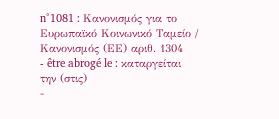n°1081 : Κανονισμός για το Ευρωπαϊκό Κοινωνικό Ταμείο / Κανονισμός (ΕΕ) αριθ. 1304
- être abrogé le : καταργείται την (στις)
-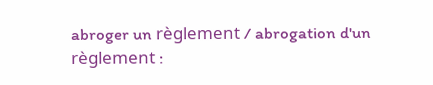abroger un règlement / abrogation d'un règlement :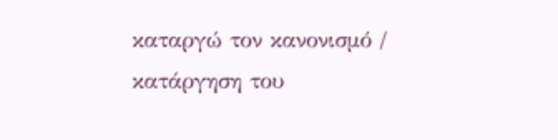καταργώ τον κανονισμό / κατάργηση του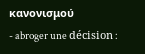κανονισμού
- abroger une décision :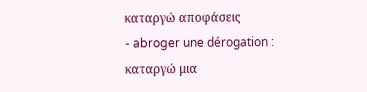καταργώ αποφάσεις
- abroger une dérogation : καταργώ μια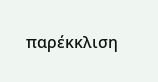παρέκκλιση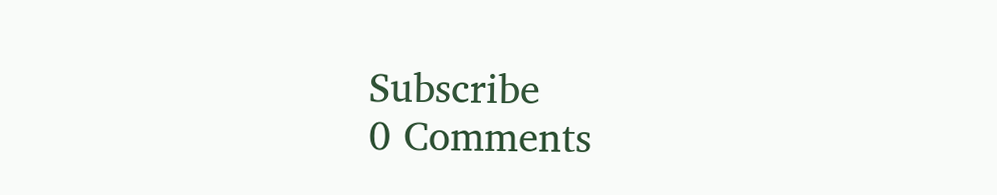Subscribe
0 Comments